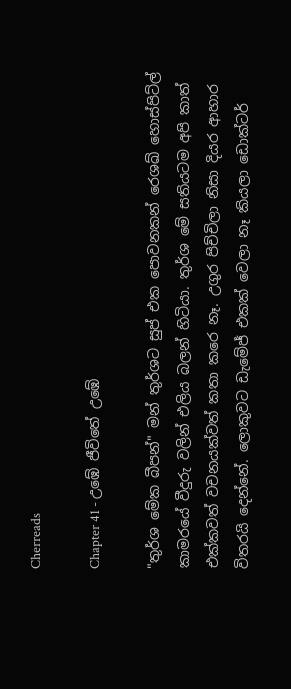Cherreads

Chapter 41 - උඹේ ජීවිතේ උඹේ

"තුර්ශ මේක බීපන්" මන් තුර්ශට සුප් එක පොවනකන් රෙශඛ්‍ හොස්පිට්ල් කාමරයේ වීදුරු වලින් එලිය බලන් හිටියා. තුර්ශ මේ සතියටම අපි කාත් එක්කවත් වචනයක්වත් කතා කරෙ නෑ. උගුර පිච්චිලා නිසා දියර ආහාර විතරයි දෙන්නේ. ලොකුවට ඩැමේජ් එකක් වෙලා නෑ කියලා ඩොක්ටර්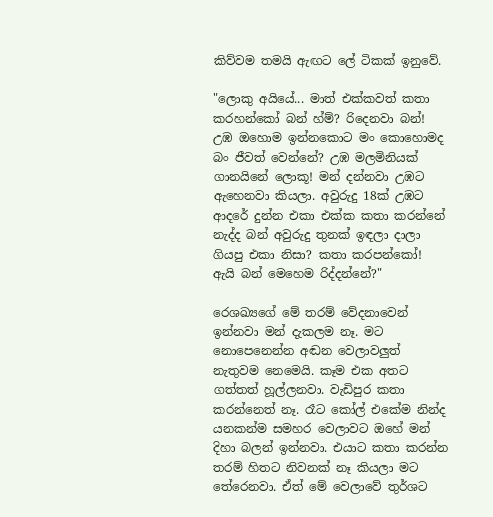කිව්වම තමයි ඇඟට ලේ ටිකක් ඉනුවේ.

"ලොකු අයියේ... මාත් එක්කවත් කතා කරහන්කෝ බන් හ්ම්? රිදෙනවා බන්! උඹ ඔහොම ඉන්නකොට මං කොහොමද බං ජීවත් වෙන්නේ? උඹ මලමිනියක් ගානයිනේ ලොකූ! මන් දන්නවා උඹට ඇහෙනවා කියලා. අවුරුදු 18ක් උඹට ආදරේ දුන්න එකා එක්ක කතා කරන්නේ නැද්ද බන් අවුරුදු තුනක් ඉඳලා දාලා ගියපු එකා නිසා? කතා කරපන්කෝ! ඇයි බන් මෙහෙම රිද්දන්නේ?"

රෙශඛ්‍යගේ මේ තරම් වේදනාවෙන් ඉන්නවා මන් දැකලම නෑ. මට නොපෙනෙන්න අඬන වෙලාවලුත් නැතුවම නෙමෙයි. කෑම එක අතට ගත්තත් හූල්ලනවා. වැඩිපුර කතා කරන්නෙත් නෑ. රෑට කෝල් එකේම නින්ද යනකන්ම සමහර වෙලාවට ඔහේ මන් දිහා බලන් ඉන්නවා. එයාට කතා කරන්න තරම් හිතට නිවනක් නෑ කියලා මට තේරෙනවා. ඒත් මේ වෙලාවේ තුර්ශට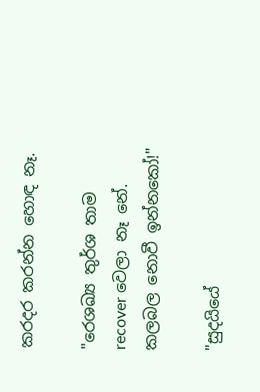කරදර කරන්න හොඳ නෑ.

"රෙශඛ්‍ය තුර්ශ තාම recover වෙලා නෑ නේ. කලබල නොවී ඉන්නකෝ!"

"සුදයියේ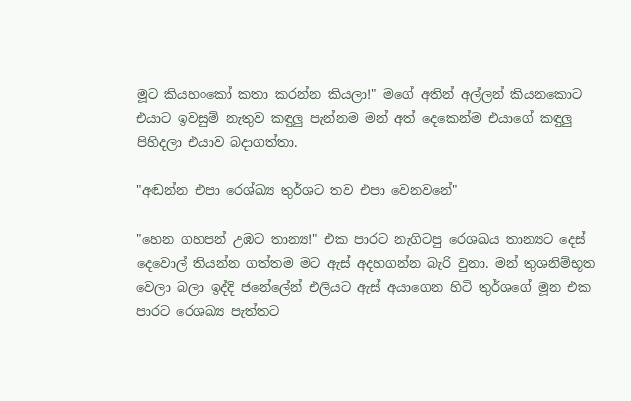මූට කියහංකෝ කතා කරන්න කියලා!" මගේ අතින් අල්ලන් කියනකොට එයාට ඉවසුම් නැතුව කඳුලු පැන්නම මන් අත් දෙකෙන්ම එයාගේ කඳුලු පිහිදලා එයාව බදාගත්තා.

"අඬන්න එපා රෙශ්ඛ්‍ය තුර්ශට තව එපා වෙනවනේ"

"හෙන ගහපන් උඹට තාන්‍ය!" එක පාරට නැගිටපු රෙශඛය තාන්‍යට දෙස් දෙවොල් තියන්න ගත්තම මට ඇස් අදහගන්න බැරි වුනා. මන් තුශනිම්භූත වෙලා බලා ඉද්දි ජනේලේන් එලියට ඇස් අයාගෙන හිටි තුර්ශගේ මූන එක පාරට රෙශඛ්‍ය පැත්තට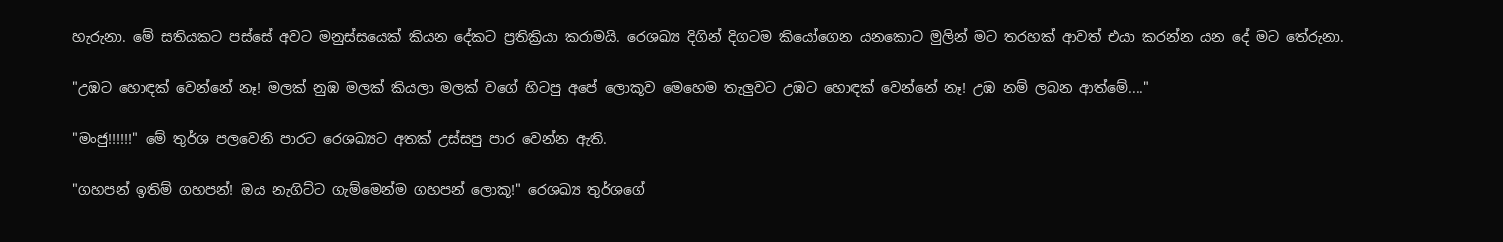හැරුනා. මේ සතියකට පස්සේ අවට මනුස්සයෙක් කියන දේකට ප්‍රතික්‍රියා කරාමයි. රෙශඛ්‍ය දිගින් දිගටම කියෝගෙන යනකොට මුලින් මට තරහක් ආවත් එයා කරන්න යන දේ මට තේරුනා.

"උඹට හොඳක් වෙන්නේ නෑ! මලක් නුඹ මලක් කියලා මලක් වගේ හිටපු අපේ ලොකූව මෙහෙම තැලුවට උඹට හොඳක් වෙන්නේ නෑ! උඹ නම් ලබන ආත්මේ...."

"මංජු!!!!!!" මේ තුර්ශ පලවෙනි පාරට රෙශඛ්‍යට අතක් උස්සපු පාර වෙන්න ඇති.

"ගහපන් ඉතිම් ගහපන්! ඔය නැගිට්ට ගැම්මෙන්ම ගහපන් ලොකූ!" රෙශඛ්‍ය තුර්ශගේ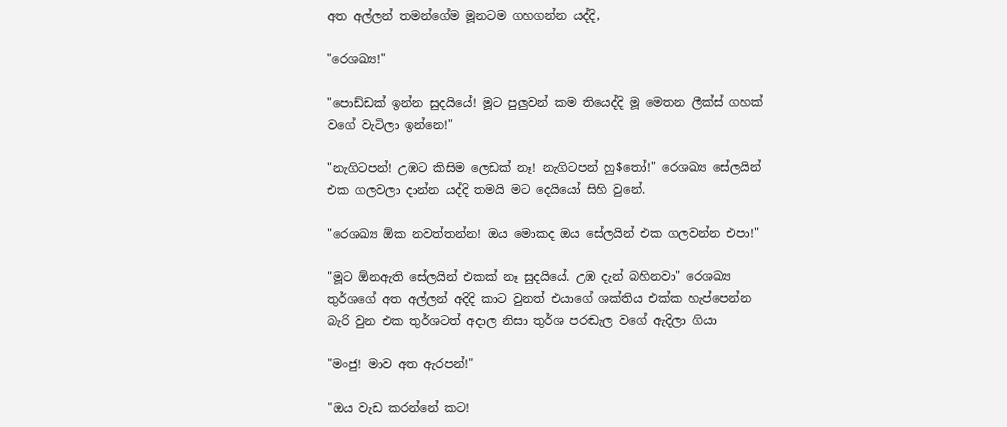අත අල්ලන් තමන්ගේම මූනටම ගහගන්න යද්දි,

"රෙශඛ්‍ය!"

"පොඩ්ඩක් ඉන්න සුදයියේ! මූට පුලුවන් කම තියෙද්දි මූ මෙතන ලීක්ස් ගහක් වගේ වැටිලා ඉන්නෙ!"

"නැගිටපන්! උඹට කිසිම ලෙඩක් නෑ! නැගිටපන් හු$තෝ!" රෙශඛ්‍ය සේලයින් එක ගලවලා දාන්න යද්දි තමයි මට දෙයියෝ සිහි වුනේ.

"රෙශඛ්‍ය ඕක නවත්තන්න! ඔය මොකද ඔය සේලයින් එක ගලවන්න එපා!"

"මූට ඕනඇති සේලයින් එකක් නෑ සුදයියේ. උඹ දැන් බහිනවා" රෙශඛ්‍ය තුර්ශගේ අත අල්ලන් අදිදි කාට වුනත් එයාගේ ශක්තිය එක්ක හැප්පෙන්න බැරි වුන එක තුර්ශටත් අදාල නිසා තුර්ශ පරඬැල වගේ ඇදිලා ගියා

"මංජු! මාව අත ඇරපන්!"

"ඔය වැඩ කරන්නේ කට!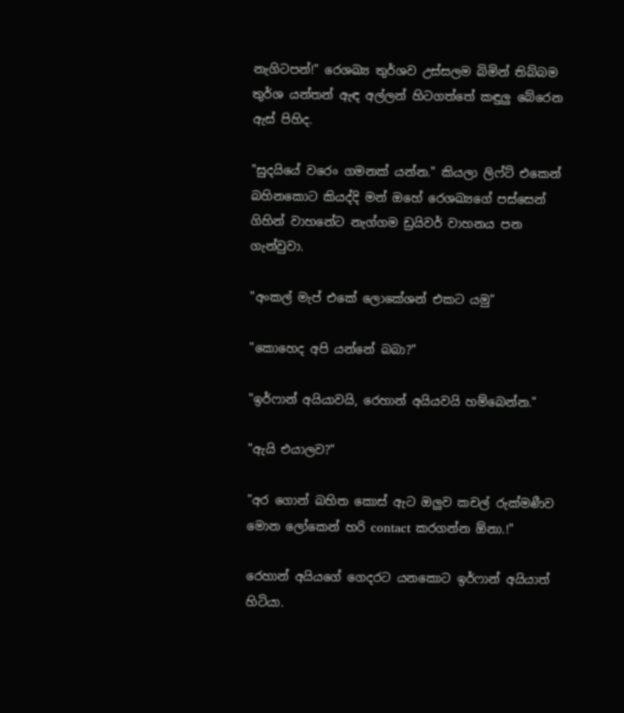නැගිටපන්!" රෙශඛ්‍ය තුර්ශව උස්සලම බිමින් තිබ්බම තුර්ශ යන්තන් ඇඳ අල්ලන් හිටගත්තේ කඳුලු බේරෙන ඇස් පිහිද.

"සුදයියේ වරෙං ගමනක් යන්න." කියලා ලිෆ්ට් එකෙන් බහිනකොට කියද්දි මන් ඔහේ රෙශඛ්‍යගේ පස්සෙන් ගිහින් වාහනේට නැග්ගම ඩ්‍රයිවර් වාහනය පන ගැන්වුවා.

"අංකල් මැප් එකේ ලොකේශන් එකට යමු"

"කොහෙද අපි යන්නේ බබා?"

"ඉර්ෆාන් අයියාවයි, රෙහාන් අයියවයි හම්බෙන්න."

"ඇයි එයාලව?"

"අර ගොන් බහිත කොස් ඇට ඔලුව කචල් රුක්මණීව මොන ලෝකෙන් හරි contact කරගන්න ඕනා.!"

රෙහාන් අයියගේ ගෙදරට යනකොට ඉර්ෆාන් අයියාත් හිටියා.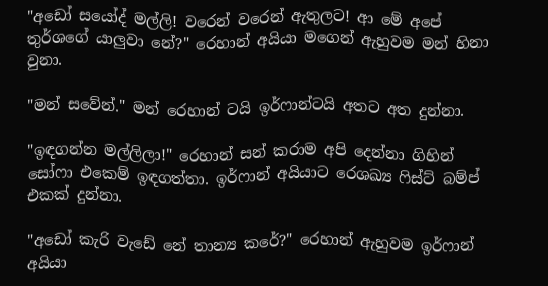"අඩෝ සයෝද් මල්ලි! වරෙන් වරෙන් ඇතුලට! ආ මේ අපේ තුර්ශගේ යාලුවා නේ?" රෙහාන් අයියා මගෙන් ඇහුවම මන් හිනා වුනා.

"මන් සවේන්." මන් රෙහාන් ටයි ඉර්ෆාන්ටයි අතට අත දුන්නා.

"ඉඳගන්න මල්ලිලා!" රෙහාන් සන් කරාම අපි දෙන්නා ගිහින් සෝෆා එකෙම් ඉඳගත්තා. ඉර්ෆාන් අයියාට රෙශඛ්‍ය ෆිස්ට් බම්ප් එකක් දුන්නා.

"අඩෝ කැරි වැඩේ නේ තාන්‍ය කරේ?" රෙහාන් ඇහුවම ඉර්ෆාන් අයියා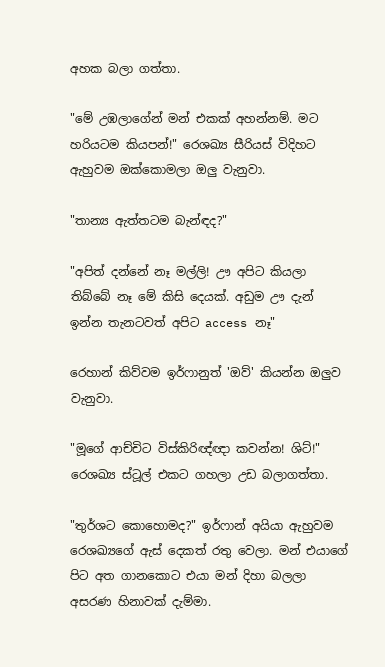අහක බලා ගත්තා.

"මේ උඹලාගේන් මන් එකක් අහන්නම්. මට හරියටම කියපන්!" රෙශඛ්‍ය සීරියස් විදිහට ඇහුවම ඔක්කොමලා ඔලු වැනුවා.

"තාන්‍ය ඇත්තටම බැන්ඳද?"

"අපිත් දන්නේ නෑ මල්ලි! ඌ අපිට කියලා තිබ්බේ නෑ මේ කිසි දෙයක්. අඩුම ඌ දැන් ඉන්න තැනටවත් අපිට access නෑ"

රෙහාන් කිව්වම ඉර්ෆානුත් 'ඔව්' කියන්න ඔලුව වැනුවා.

"මූගේ ආච්චිට විස්කිරිඥ්ඥා කවන්න! ශිට්!" රෙශඛ්‍ය ස්ටූල් එකට ගහලා උඩ බලාගත්තා.

"තුර්ශට කොහොමද?" ඉර්ෆාන් අයියා ඇහුවම රෙශඛ්‍යගේ ඇස් දෙකත් රතු වෙලා. මන් එයාගේ පිට අත ගානකොට එයා මන් දිහා බලලා අසරණ හිනාවක් දැම්මා.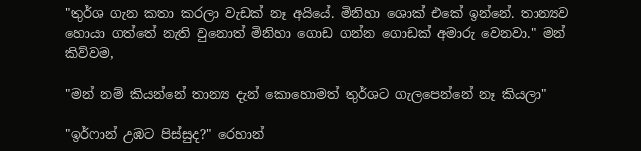"තුර්ශ ගැන කතා කරලා වැඩක් නෑ අයියේ. මිනිහා ශොක් එකේ ඉන්නේ. තාන්‍යව හොයා ගත්තේ නැති වුනොත් මිනිහා ගොඩ ගන්න ගොඩක් අමාරු වෙනවා." මන් කිව්වම,

"මන් නම් කියන්නේ තාන්‍ය දැන් කොහොමත් තුර්ශට ගැලපෙන්නේ නෑ කියලා"

"ඉර්ෆාන් උඹට පිස්සුද?" රෙහාන්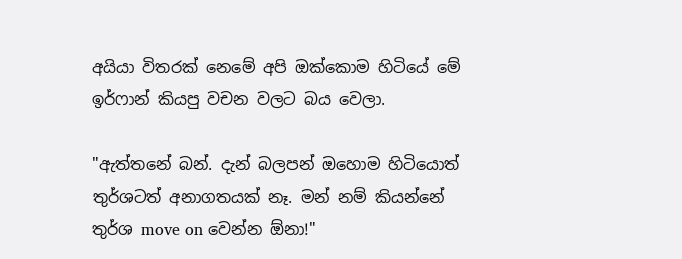අයියා විතරක් නෙමේ අපි ඔක්කොම හිටියේ මේ ඉර්ෆාන් කියපු වචන වලට බය වෙලා.

"ඇත්තනේ බන්. දැන් බලපන් ඔහොම හිටියොත් තුර්ශටත් අනාගතයක් නෑ. මන් නම් කියන්නේ තුර්ශ move on වෙන්න ඕනා!"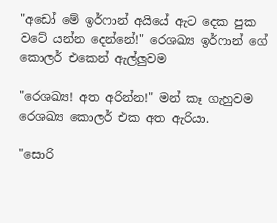"අඩෝ මේ ඉර්ෆාන් අයියේ ඇට දෙක පුක වටේ යන්න දෙන්නේ!" රෙශඛ්‍ය ඉර්ෆාන් ගේ කොලර් එකෙන් ඇල්ලුවම

"රෙශඛ්‍ය! අත අරින්න!" මන් කෑ ගැහුවම රෙශඛ්‍ය කොලර් එක අත ඇරියා.

"සොරි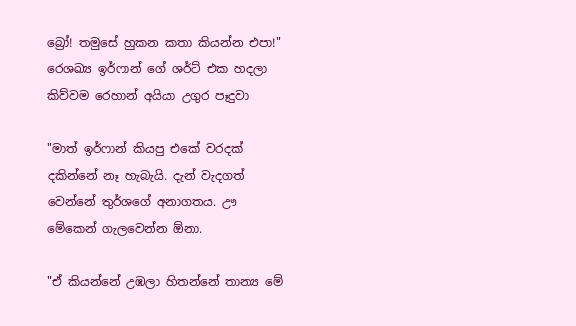බ්‍රෝ! තමුසේ හුකන කතා කියන්න එපා!" රෙශඛ්‍ය ඉර්ෆාන් ගේ ශර්ට් එක හදලා කිව්වම රෙහාන් අයියා උගුර පෑදුවා

"මාත් ඉර්ෆාන් කියපු එකේ වරදක් දකින්නේ නෑ හැබැයි. දැන් වැදගත් වෙන්නේ තුර්ශගේ අනාගතය. ඌ මේකෙන් ගැලවෙන්න ඕනා.

"ඒ කියන්නේ උඹලා හිතන්නේ තාන්‍ය මේ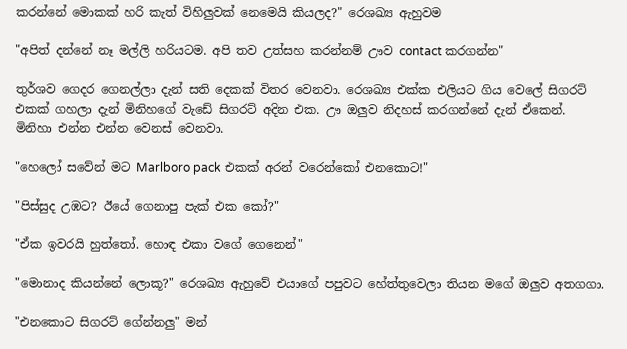කරන්නේ මොකක් හරි කැත් විහිලුවක් නෙමෙයි කියලද?" රෙශඛ්‍ය ඇහුවම

"අපිත් දන්නේ නෑ මල්ලි හරියටම. අපි තව උත්සහ කරන්නම් ඌව contact කරගන්න"

තුර්ශව ගෙදර ගෙනල්ලා දැන් සති දෙකක් විතර වෙනවා. රෙශඛ්‍ය එක්ක එලියට ගිය වෙලේ සිගරට් එකක් ගහලා දැන් මිනිහගේ වැඩේ සිගරට් අදින එක. ඌ ඔලුව නිදහස් කරගන්නේ දැන් ඒකෙන්. මිනිහා එන්න එන්න වෙනස් වෙනවා.

"හෙලෝ සවේන් මට Marlboro pack එකක් අරන් වරෙන්කෝ එනකොට!"

"පිස්සුද උඹට? ඊයේ ගෙනාපු පැක් එක කෝ?"

"ඒක ඉවරයි හුත්තෝ. හොඳ එකා වගේ ගෙනෙන්"

"මොනාද කියන්නේ ලොකූ?" රෙශඛ්‍ය ඇහුවේ එයාගේ පපුවට හේත්තුවෙලා තියන මගේ ඔලුව අතගගා.

"එනකොට සිගරට් ගේන්නලු" මන්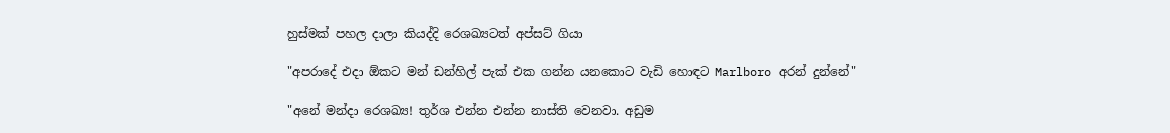හුස්මක් පහල දාලා කියද්දි රෙශඛ්‍යටත් අප්සට් ගියා

"අපරාදේ එදා ඕකට මන් ඩන්හිල් පැක් එක ගන්න යනකොට වැඩි හොඳට Marlboro අරන් දුන්නේ"

"අනේ මන්දා රෙශඛ්‍ය! තුර්ශ එන්න එන්න නාස්ති වෙනවා. අඩුම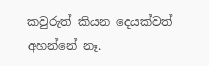කවුරුත් කියන දෙයක්වත් අහන්නේ නෑ.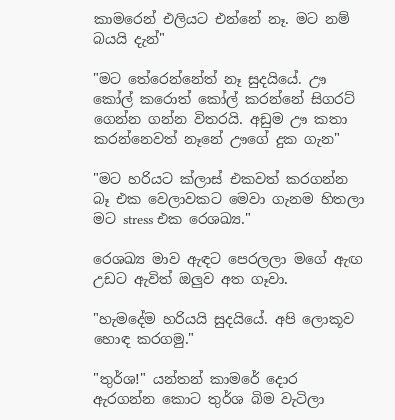කාමරෙන් එලියට එන්නේ නෑ. මට නම් බයයි දැන්"

"මට තේරෙන්නේත් නෑ සුදයියේ. ඌ කෝල් කරොත් කෝල් කරන්නේ සිගරට් ගෙන්න ගන්න විතරයි. අඩුම ඌ කතා කරන්නෙවත් නෑනේ ඌගේ දුක ගැන"

"මට හරියට ක්ලාස් එකවත් කරගන්න බෑ එක වෙලාවකට මෙවා ගැනම හිතලා මට stress එක රෙශඛ්‍ය."

රෙශඛ්‍ය මාව ඇඳට පෙරලලා මගේ ඇඟ උඩට ඇවිත් ඔලුව අත ගෑවා.

"හැමදේම හරියයි සුදයියේ. අපි ලොකූව හොඳ කරගමු."

"තුර්ශ!" යන්තන් කාමරේ දොර ඇරගන්න කොට තුර්ශ බිම වැටිලා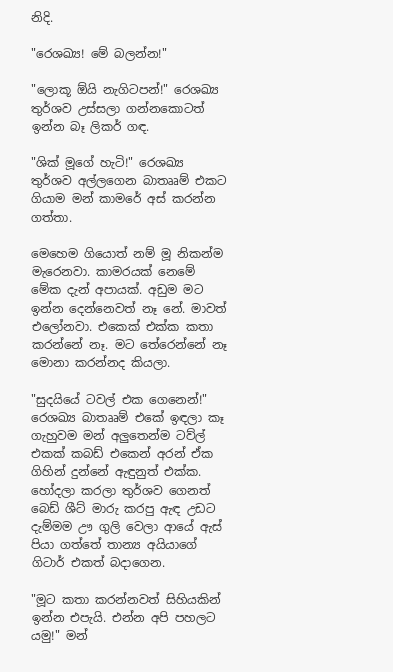නිදි.

"රෙශඛ්‍ය! මේ බලන්න!"

"ලොකූ ඕයි නැගිටපන්!" රෙශඛ්‍ය තුර්ශව උස්සලා ගන්නකොටත් ඉන්න බෑ ලිකර් ගඳ.

"ශික් මූගේ හැටි!" රෙශඛ්‍ය තුර්ශව අල්ලගෙන බාතෲම් එකට ගියාම මන් කාමරේ අස් කරන්න ගත්තා.

මෙහෙම ගියොත් නම් මූ නිකන්ම මැරෙනවා. කාමරයක් නෙමේ මේක දැන් අපායක්. අඩුම මට ඉන්න දෙන්නෙවත් නෑ නේ. මාවත් එලෝනවා. එකෙක් එක්ක කතා කරන්නේ නෑ. මට තේරෙන්නේ නෑ මොනා කරන්නද කියලා.

"සුදයියේ ටවල් එක ගෙනෙන්!" රෙශඛ්‍ය බාතෲම් එකේ ඉඳලා කෑ ගැහුවම මන් අලුතෙන්ම ටව්ල් එකක් කබඩ් එකෙන් අරන් ඒක ගිහින් දුන්නේ ඇඳුනුත් එක්ක. හෝදලා කරලා තුර්ශව ගෙනත් බෙඩ් ශීට් මාරු කරපු ඇඳ උඩට දැම්මම ඌ ගුලි වෙලා ආයේ ඇස් පියා ගත්තේ තාන්‍ය අයියාගේ ගිටාර් එකත් බදාගෙන.

"මූට කතා කරන්නවත් සිහියකින් ඉන්න එපැයි. එන්න අපි පහලට යමු!" මන්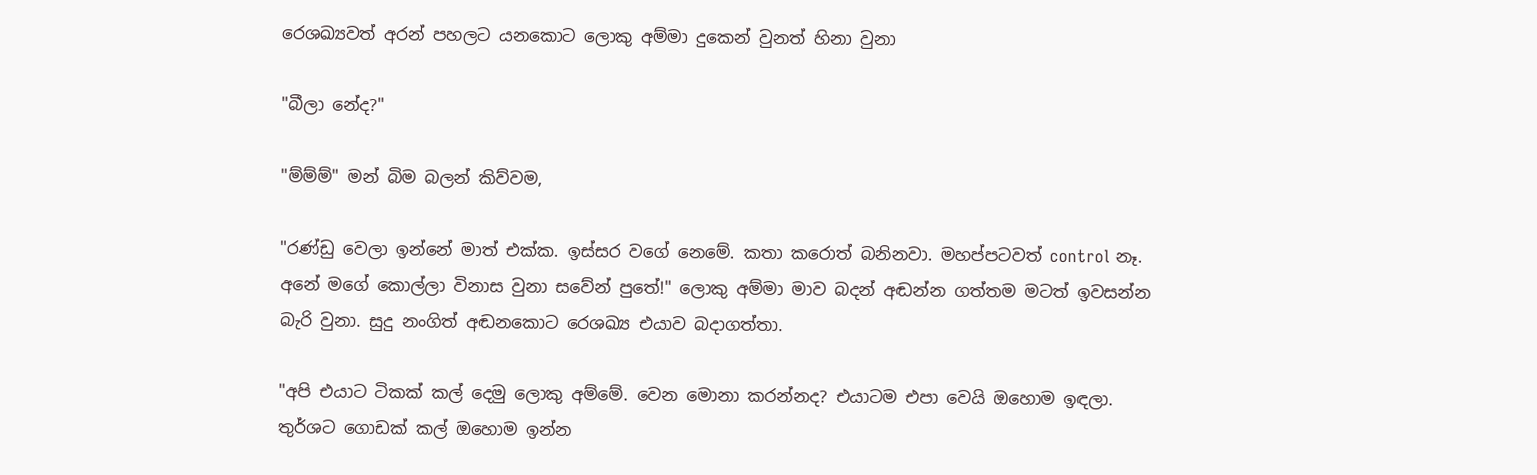රෙශඛ්‍යවත් අරන් පහලට යනකොට ලොකු අම්මා දුකෙන් වුනත් හිනා වුනා

"බීලා නේද?"

"ම්ම්ම්" මන් බිම බලන් කිව්වම,

"රණ්ඩු වෙලා ඉන්නේ මාත් එක්ක. ඉස්සර වගේ නෙමේ. කතා කරොත් බනිනවා. මහප්පටවත් control නෑ. අනේ මගේ කොල්ලා විනාස වුනා සවේන් පුතේ!" ලොකු අම්මා මාව බදන් අඬන්න ගත්තම මටත් ඉවසන්න බැරි වුනා. සුදු නංගිත් අඬනකොට රෙශඛ්‍ය එයාව බදාගත්තා.

"අපි එයාට ටිකක් කල් දෙමු ලොකු අම්මේ. වෙන මොනා කරන්නද? එයාටම එපා වෙයි ඔහොම ඉඳලා. තුර්ශට ගොඩක් කල් ඔහොම ඉන්න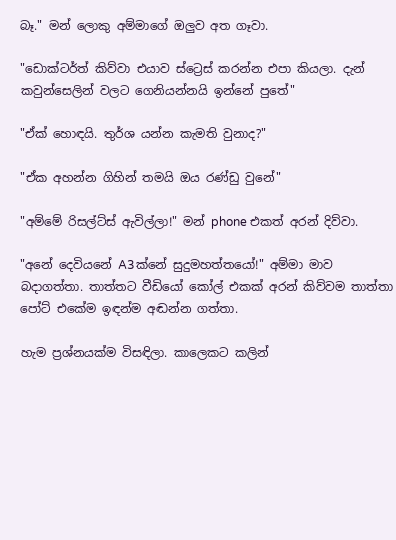බෑ." මන් ලොකු අම්මාගේ ඔලුව අත ගෑවා.

"ඩොක්ටර්ත් කිව්වා එයාව ස්ට්‍රෙස් කරන්න එපා කියලා. දැන් කවුන්සෙලින් වලට ගෙනියන්නයි ඉන්නේ පුතේ"

"ඒක් හොඳයි. තුර්ශ යන්න කැමති වුනාද?"

"ඒක අහන්න ගිහින් තමයි ඔය රණ්ඩු වුනේ"

"අම්මේ රිසල්ට්ස් ඇවිල්ලා!" මන් phone එකත් අරන් දිව්වා.

"අනේ දෙවියනේ A3ක්නේ සුදුමහත්තයෝ!" අම්මා මාව බදාගත්තා. තාත්තට වීඩියෝ කෝල් එකක් අරන් කිව්වම තාත්තා පෝට් එකේම ඉඳන්ම අඬන්න ගත්තා.

හැම ප්‍රශ්නයක්ම විසඳිලා. කාලෙකට කලින්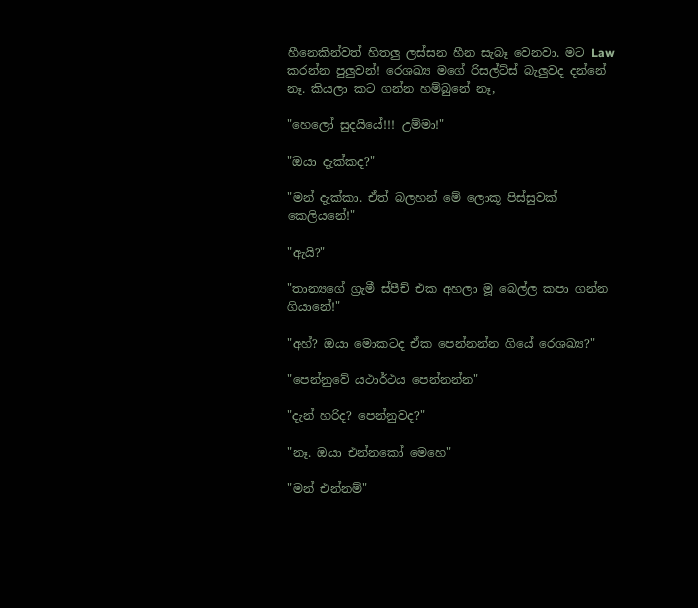හීනෙකින්වත් හිතලු ලස්සන හීන සැබෑ වෙනවා. මට Law කරන්න පුලුවන්! රෙශඛ්‍ය මගේ රිසල්ට්ස් බැලුවද දන්නේ නෑ. කියලා කට ගන්න හම්බුනේ නෑ,

"හෙලෝ සුදයියේ!!! උම්මා!"

"ඔයා දැක්කද?"

"මන් දැක්කා. ඒත් බලහන් මේ ලොකූ පිස්සුවක් කෙලියනේ!"

"ඇයි?"

"තාන්‍යගේ ග්‍රැමී ස්පීච් එක අහලා මූ බෙල්ල කපා ගන්න ගියානේ!"

"අහ්? ඔයා මොකටද ඒක පෙන්නන්න ගියේ රෙශඛ්‍ය?"

"පෙන්නුවේ යථාර්ථය පෙන්නන්න"

"දැන් හරිද? පෙන්නුවද?"

"නෑ. ඔයා එන්නකෝ මෙහෙ"

"මන් එන්නම්"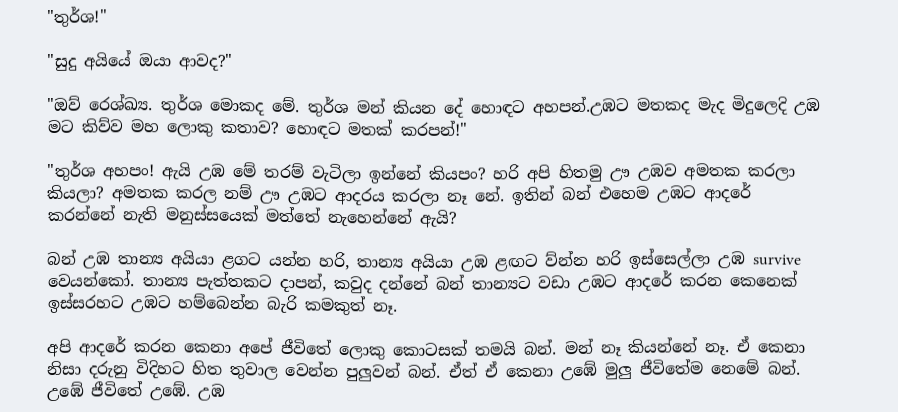"තුර්ශ!"

"සුදු අයියේ ඔයා ආවද?"

"ඔව් රෙශ්ඛ්‍ය. තුර්ශ මොකද මේ. තුර්ශ මන් කියන දේ හොඳට අහපන්.උඹට මතකද මැද මිදුලෙදි උඹ මට කිව්ව මහ ලොකු කතාව? හොඳට මතක් කරපන්!"

"තුර්ශ අහපං! ඇයි උඹ මේ තරම් වැටිලා ඉන්නේ කියපං? හරි අපි හිතමු ඌ උඹව අමතක කරලා කියලා? අමතක කරල නම් ඌ උඹට ආදරය කරලා නෑ නේ. ඉතින් බන් එහෙම උඹට ආදරේ කරන්නේ නැති මනුස්සයෙක් මත්තේ නැහෙන්නේ ඇයි?

බන් උඹ තාන්‍ය අයියා ළගට යන්න හරි, තාන්‍ය අයියා උඹ ළඟට ව්න්න හරි ඉස්සෙල්ලා උඹ survive වෙයන්කෝ. තාන්‍ය පැත්තකට දාපන්, කවුද දන්නේ බන් තාන්‍යට වඩා උඹට ආදරේ කරන කෙනෙක් ඉස්සරහට උඹට හම්බෙන්න බැරි කමකුත් නෑ.

අපි ආදරේ කරන කෙනා අපේ ජීවිතේ ලොකු කොටසක් තමයි බන්. මන් නෑ කියන්නේ නෑ. ඒ කෙනා නිසා දරුනු විදිහට හිත තුවාල වෙන්න පුලුවන් බන්. ඒත් ඒ කෙනා උඹේ මුලු ජීවිතේම නෙමේ බන්. උඹේ ජීවිතේ උඹේ. උඹ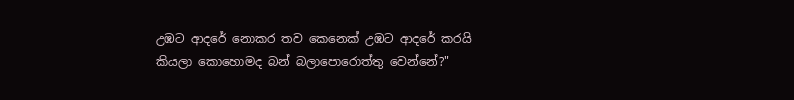උඹට ආදරේ නොකර තව කෙනෙක් උඹට ආදරේ කරයි කියලා කොහොමද බන් බලාපොරොත්තු වෙන්නේ?"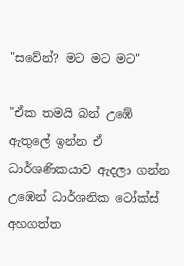"සවේන්? මට මට මට"

"ඒක තමයි බන් උඹේ ඇතුලේ ඉන්න ඒ ධාර්ශණිකයාව ඇදලා ගන්න උඹෙන් ධාර්ශනික ටෝක්ස් අහගත්ත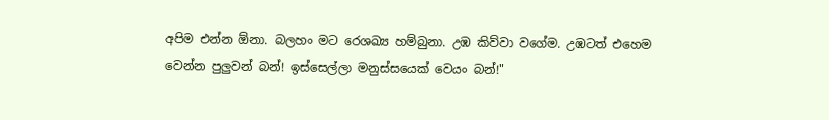අපිම එන්න ඕනා. බලහං මට රෙශඛ්‍ය හම්බුනා. උඹ කිව්වා වගේම. උඹටත් එහෙම වෙන්න පුලුවන් බන්! ඉස්සෙල්ලා මනුස්සයෙක් වෙයං බන්!"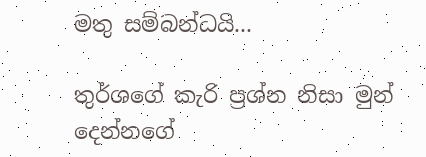මතු සම්බන්ධයි...

තුර්ශගේ කැරි ප්‍රශ්න නිසා මුන් දෙන්නගේ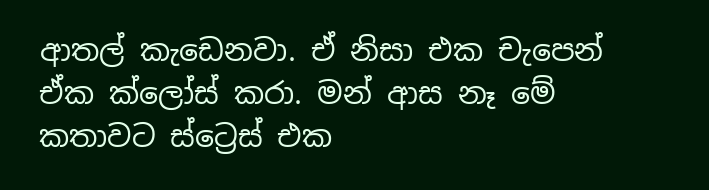ආතල් කැඩෙනවා. ඒ නිසා එක චැපෙන් ඒක ක්ලෝස් කරා. මන් ආස නෑ මේ කතාවට ස්ට්‍රෙස් එක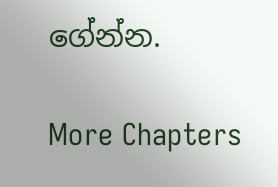ගේන්න.

More Chapters